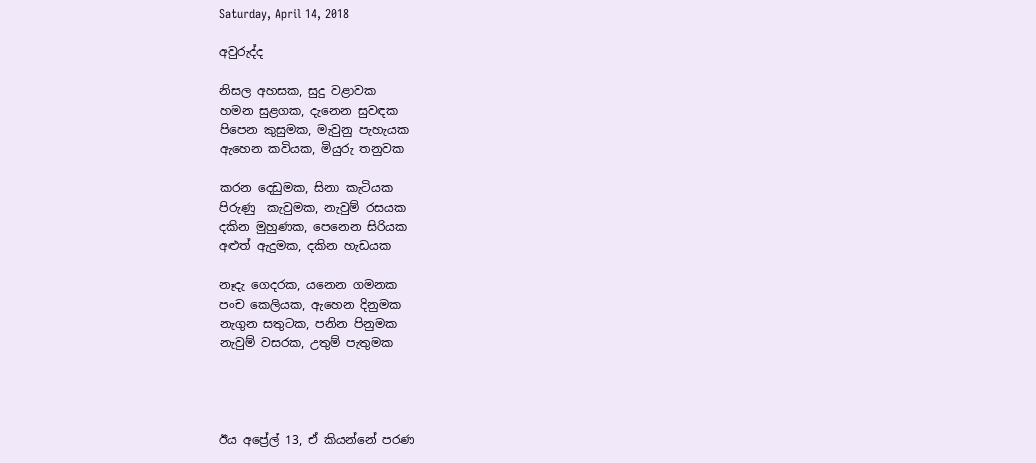Saturday, April 14, 2018

අවුරුද්ද

නිසල අහසක, සුදු වළාවක
හමන සුළගක, දැනෙන සුවඳක
පිපෙන කුසුමක, මැවුනු පැහැයක
ඇහෙන කවියක, මියුරු තනුවක

කරන දෙඩුමක, සිනා කැටියක
පිරුණු  කැවුමක, නැවුම් රසයක
දකින මුහුණක, පෙනෙන සිරියක
අළුත් ඇදුමක, දකින හැඩයක

නෑදැ ගෙදරක, යනෙන ගමනක
පංච කෙලියක, ඇහෙන දිනුමක
නැගුන සතුටක, පනින පිනුමක
නැවුම් වසරක, උතුම් පැතුමක




ඊය අප්‍රේල් 13, ඒ කියන්නේ පරණ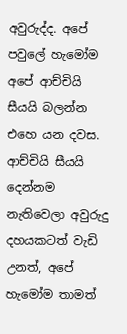අවුරුද්ද. අපේ පවුලේ හැමෝම අපේ ආච්චියි සීයයි බලන්න එහෙ යන දවස. ආච්චියි සීයයි දෙන්නම නැතිවෙලා අවුරුදු දහයකටත් වැඩි උනත්, අපේ හැමෝම තාමත්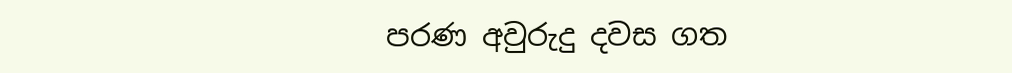පරණ අවුරුදු දවස ගත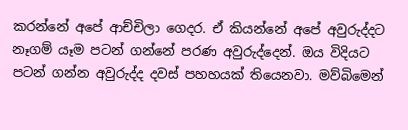කරන්නේ අපේ ආච්චිලා ගෙදර. ඒ කියන්නේ අපේ අවුරුද්දට නෑගම් යෑම පටන් ගන්නේ පරණ අවුරුද්දෙන්. ඔය විදියට පටන් ගන්න අවුරුද්ද දවස් පහහයක් තියෙනවා. මව්බිමෙන්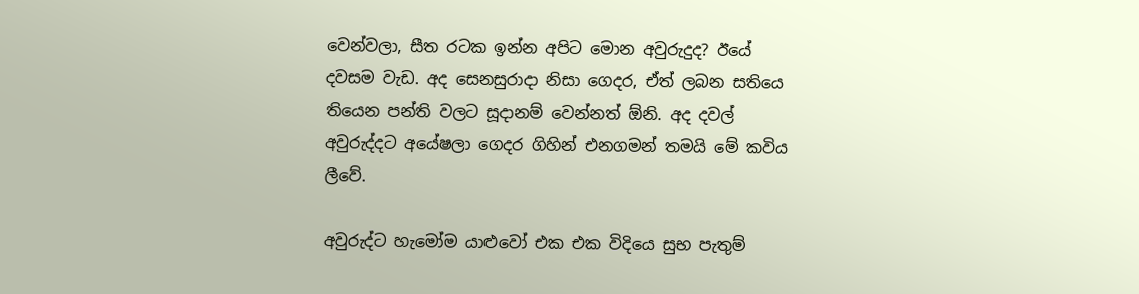වෙන්වලා, සීත රටක ඉන්න අපිට මොන අවුරුදුද? ඊයේ දවසම වැඩ. අද සෙනසුරාදා නිසා ගෙදර, ඒත් ලබන සතියෙ තියෙන පන්ති වලට සූදානම් වෙන්නත් ඕනි. අද දවල් අවුරුද්දට අයේෂලා ගෙදර ගිහින් එනගමන් තමයි මේ කවිය ලීවේ.

අවුරුද්ට හැමෝම යාළුවෝ එක එක විදියෙ සුභ පැතුම්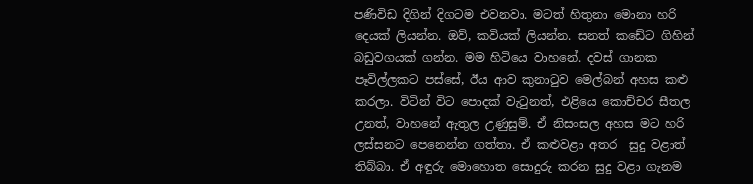පණිවිඩ දිගින් දිගටම එවනවා. මටත් හිතුනා මොනා හරි දෙයක් ලියන්න. ඔව්, කවියක් ලියන්න. සනත් කඩේට ගිහින් බඩුවගයක් ගන්න. මම හිටියෙ වාහනේ. දවස් ගානක පෑවිල්ලකට පස්සේ, ඊය ආව කුනාටුව මෙල්බන් අහස කළු කරලා. විටින් විට පොදක් වැටුනත්, එළියෙ කොච්චර සීතල උනත්, වාහනේ ඇතුල උණුසුම්. ඒ නිසංසල අහස මට හරි ලස්සනට පෙනෙන්න ගත්තා. ඒ කළුවළා අතර  සුදු වළාත් තිබ්බා. ඒ අඳුරු මොහොත සොදුරු කරන සුදු වළා ගැනම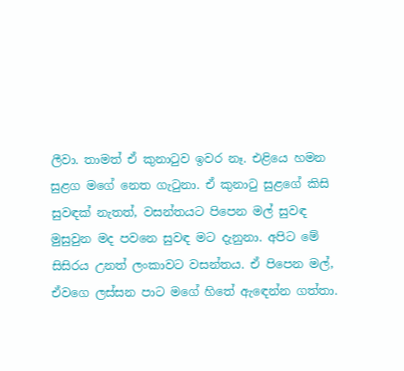ලීවා. තාමත් ඒ කුනාටුව ඉවර නෑ. එළියෙ හමන සුළග මගේ නෙත ගැටුනා. ඒ කුනාටු සුළගේ කිසි සුවඳක් නැතත්, වසන්තයට පිපෙන මල් සුවඳ මුසුවුන මද පවනෙ සුවඳ මට දැනුනා. අපිට මේ සිසිරය උනත් ලංකාවට වසන්තය. ඒ පිපෙන මල්, ඒවගෙ ලස්සන පාට මගේ හිතේ ඇඳෙන්න ගත්තා.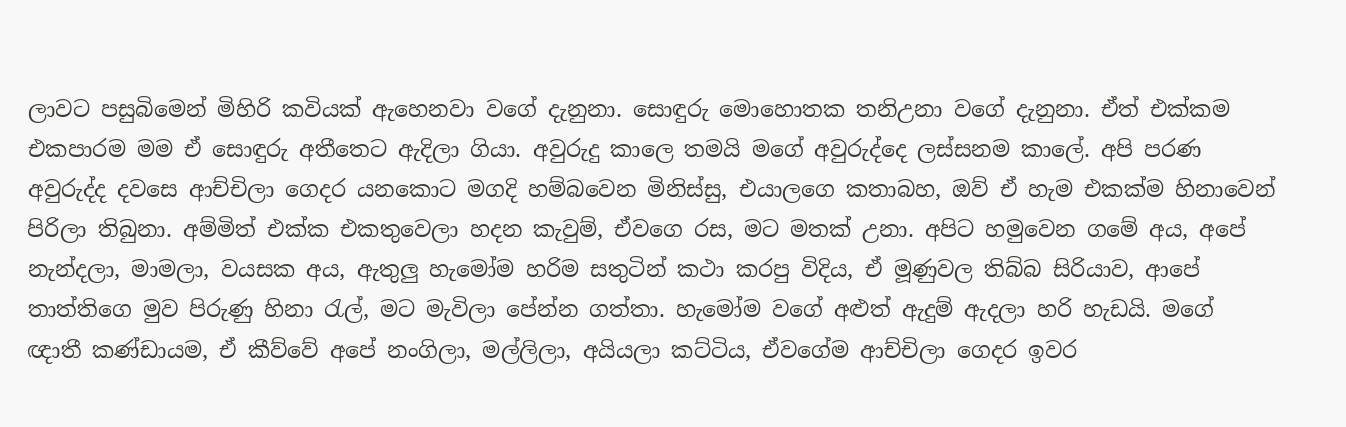ලාවට පසුබිමෙන් මිහිරි කවියක් ඇහෙනවා වගේ දැනුනා. සොඳුරු මොහොතක තනිඋනා වගේ දැනුනා. ඒත් එක්කම එකපාරම මම ඒ සොඳුරු අතීතෙට ඇදිලා ගියා. අවුරුදු කාලෙ තමයි මගේ අවුරුද්දෙ ලස්සනම කාලේ. අපි පරණ අවුරුද්ද දවසෙ ආච්චිලා ගෙදර යනකොට මගදි හම්බවෙන මිනිස්සු, එයාලගෙ කතාබහ, ඔව් ඒ හැම එකක්ම හිනාවෙන් පිරිලා තිබුනා. අම්මිත් එක්ක එකතුවෙලා හදන කැවුම්, ඒවගෙ රස, මට මතක් උනා. අපිට හමුවෙන ගමේ අය, අපේ නැන්දලා, මාමලා, වයසක අය, ඇතුලු හැමෝම හරිම සතුටින් කථා කරපු විදිය, ඒ මූණුවල තිබ්බ සිරියාව, ආපේ තාත්තිගෙ මුව පිරුණු හිනා රැල්, මට මැවිලා පේන්න ගත්තා. හැමෝම වගේ අළුත් ඇදුම් ඇදලා හරි හැඩයි. මගේ ඥාතී කණ්ඩායම, ඒ කීව්වේ අපේ නංගිලා, මල්ලිලා, අයියලා කට්ටිය, ඒවගේම ආච්චිලා ගෙදර ඉවර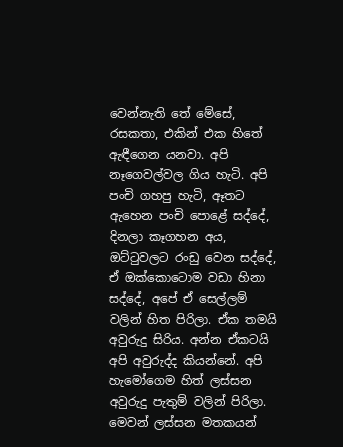වෙන්නැති තේ මේසේ, රසකතා, එකින් එක හිතේ ඇඳීගෙන යනවා. අපි නෑගෙවල්වල ගිය හැටි. අපි පංචි ගහපු හැටි, ඈතට ඇහෙන පංචි පොළේ සද්දේ, දිනලා කෑගහන අය, ඔට්ටුවලට රංඩු වෙන සද්දේ, ඒ ඔක්කොටොම වඩා හිනා සද්දේ, අපේ ඒ සෙල්ලම් වලින් හිත පිරිලා. ඒක තමයි අවුරුදු සිරිය. අන්න ඒකටයි අපි අවුරුද්ද කියන්නේ. අපි හැමෝගෙම හිත් ලස්සන අවුරුදු පැතුම් වලින් පිරිලා. මෙවන් ලස්සන මතකයන්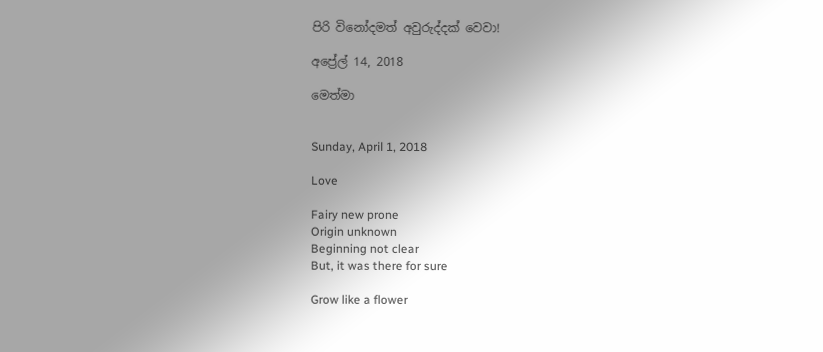පිරි විනෝදමත් අවුරුද්දක් වෙවා!

අප්‍රේල් 14, 2018

මෙත්මා


Sunday, April 1, 2018

Love

Fairy new prone
Origin unknown
Beginning not clear
But, it was there for sure

Grow like a flower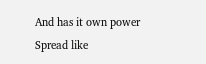And has it own power
Spread like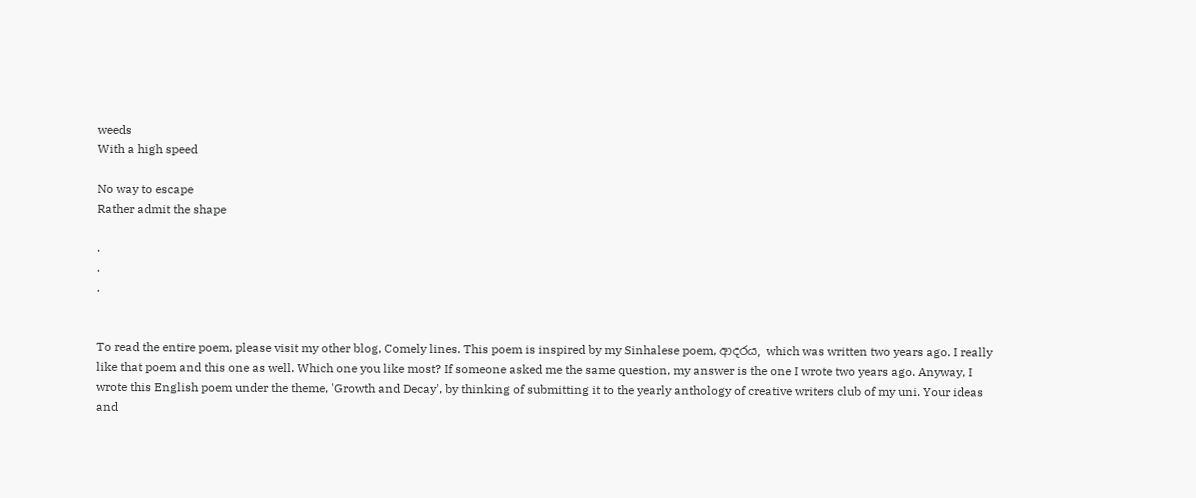weeds
With a high speed

No way to escape
Rather admit the shape

.
.
.


To read the entire poem, please visit my other blog, Comely lines. This poem is inspired by my Sinhalese poem, ආදරය, which was written two years ago. I really like that poem and this one as well. Which one you like most? If someone asked me the same question, my answer is the one I wrote two years ago. Anyway, I wrote this English poem under the theme, 'Growth and Decay', by thinking of submitting it to the yearly anthology of creative writers club of my uni. Your ideas and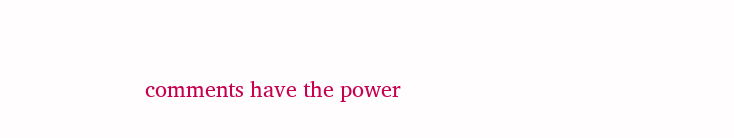comments have the power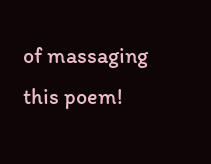of massaging this poem!